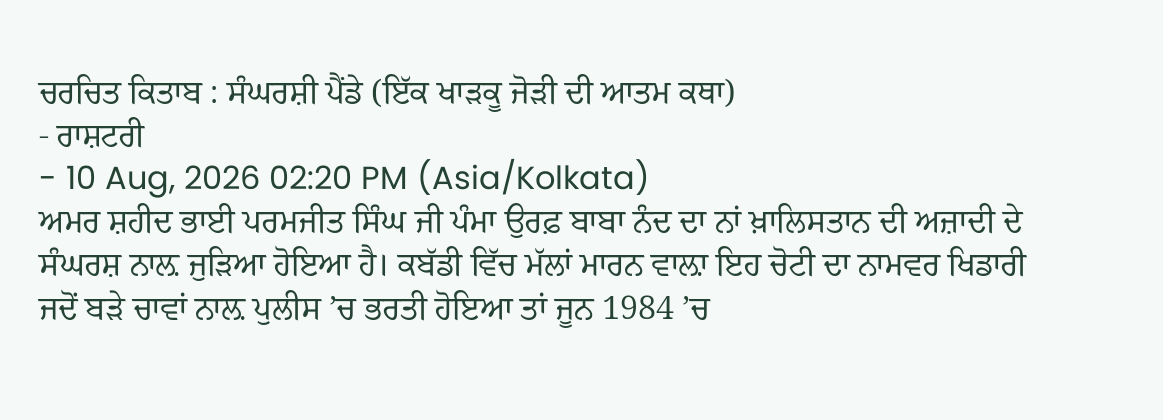ਚਰਚਿਤ ਕਿਤਾਬ : ਸੰਘਰਸ਼ੀ ਪੈਂਡੇ (ਇੱਕ ਖਾੜਕੂ ਜੋੜੀ ਦੀ ਆਤਮ ਕਥਾ)
- ਰਾਸ਼ਟਰੀ
- 10 Aug, 2026 02:20 PM (Asia/Kolkata)
ਅਮਰ ਸ਼ਹੀਦ ਭਾਈ ਪਰਮਜੀਤ ਸਿੰਘ ਜੀ ਪੰਮਾ ਉਰਫ਼ ਬਾਬਾ ਨੰਦ ਦਾ ਨਾਂ ਖ਼ਾਲਿਸਤਾਨ ਦੀ ਅਜ਼ਾਦੀ ਦੇ ਸੰਘਰਸ਼ ਨਾਲ਼ ਜੁੜਿਆ ਹੋਇਆ ਹੈ। ਕਬੱਡੀ ਵਿੱਚ ਮੱਲਾਂ ਮਾਰਨ ਵਾਲ਼ਾ ਇਹ ਚੋਟੀ ਦਾ ਨਾਮਵਰ ਖਿਡਾਰੀ ਜਦੋਂ ਬੜੇ ਚਾਵਾਂ ਨਾਲ਼ ਪੁਲੀਸ ’ਚ ਭਰਤੀ ਹੋਇਆ ਤਾਂ ਜੂਨ 1984 ’ਚ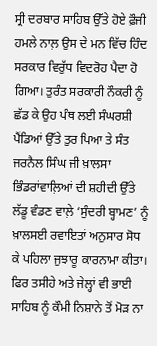ਸ੍ਰੀ ਦਰਬਾਰ ਸਾਹਿਬ ਉੱਤੇ ਹੋਏ ਫ਼ੌਜੀ ਹਮਲੇ ਨਾਲ਼ ਉਸ ਦੇ ਮਨ ਵਿੱਚ ਹਿੰਦ ਸਰਕਾਰ ਵਿਰੁੱਧ ਵਿਦਰੋਹ ਪੈਦਾ ਹੋ ਗਿਆ। ਤੁਰੰਤ ਸਰਕਾਰੀ ਨੌਕਰੀ ਨੂੰ ਛੱਡ ਕੇ ਉਹ ਪੰਥ ਲਈ ਸੰਘਰਸ਼ੀ ਪੈਂਡਿਆਂ ਉੱਤੇ ਤੁਰ ਪਿਆ ਤੇ ਸੰਤ ਜਰਨੈਲ ਸਿੰਘ ਜੀ ਖ਼ਾਲਸਾ ਭਿੰਡਰਾਂਵਾਲ਼ਿਆਂ ਦੀ ਸ਼ਹੀਦੀ ਉੱਤੇ ਲੱਡੂ ਵੰਡਣ ਵਾਲ਼ੇ ‘ਸੁੰਦਰੀ ਬ੍ਹਾਮਣ’ ਨੂੰ ਖ਼ਾਲਸਈ ਰਵਾਇਤਾਂ ਅਨੁਸਾਰ ਸੋਧ ਕੇ ਪਹਿਲਾ ਜੁਝਾਰੂ ਕਾਰਨਾਮਾ ਕੀਤਾ।
ਫਿਰ ਤਸੀਹੇ ਅਤੇ ਜੇਲ੍ਹਾਂ ਵੀ ਭਾਈ ਸਾਹਿਬ ਨੂੰ ਕੌਮੀ ਨਿਸ਼ਾਨੇ ਤੋਂ ਮੋੜ ਨਾ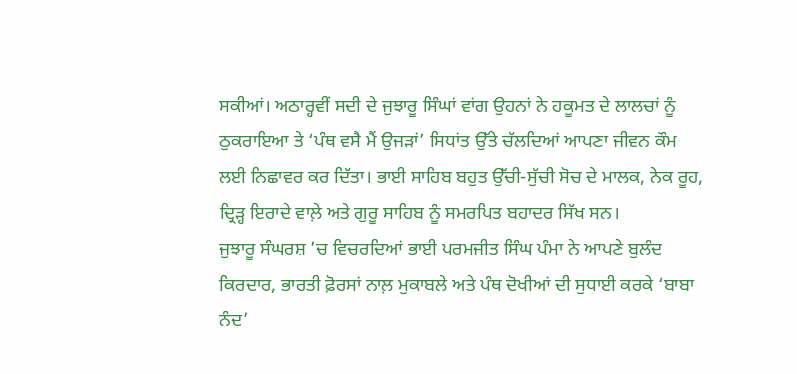ਸਕੀਆਂ। ਅਠਾਰ੍ਹਵੀਂ ਸਦੀ ਦੇ ਜੁਝਾਰੂ ਸਿੰਘਾਂ ਵਾਂਗ ਉਹਨਾਂ ਨੇ ਹਕੂਮਤ ਦੇ ਲਾਲਚਾਂ ਨੂੰ ਠੁਕਰਾਇਆ ਤੇ ‘ਪੰਥ ਵਸੈ ਮੈਂ ਉਜੜਾਂ’ ਸਿਧਾਂਤ ਉੱਤੇ ਚੱਲਦਿਆਂ ਆਪਣਾ ਜੀਵਨ ਕੌਮ ਲਈ ਨਿਛਾਵਰ ਕਰ ਦਿੱਤਾ। ਭਾਈ ਸਾਹਿਬ ਬਹੁਤ ਉੱਚੀ-ਸੁੱਚੀ ਸੋਚ ਦੇ ਮਾਲਕ, ਨੇਕ ਰੂਹ, ਦ੍ਰਿੜ੍ਹ ਇਰਾਦੇ ਵਾਲ਼ੇ ਅਤੇ ਗੁਰੂ ਸਾਹਿਬ ਨੂੰ ਸਮਰਪਿਤ ਬਹਾਦਰ ਸਿੱਖ ਸਨ।
ਜੁਝਾਰੂ ਸੰਘਰਸ਼ ’ਚ ਵਿਚਰਦਿਆਂ ਭਾਈ ਪਰਮਜੀਤ ਸਿੰਘ ਪੰਮਾ ਨੇ ਆਪਣੇ ਬੁਲੰਦ ਕਿਰਦਾਰ, ਭਾਰਤੀ ਫ਼ੋਰਸਾਂ ਨਾਲ਼ ਮੁਕਾਬਲੇ ਅਤੇ ਪੰਥ ਦੋਖੀਆਂ ਦੀ ਸੁਧਾਈ ਕਰਕੇ ‘ਬਾਬਾ ਨੰਦ’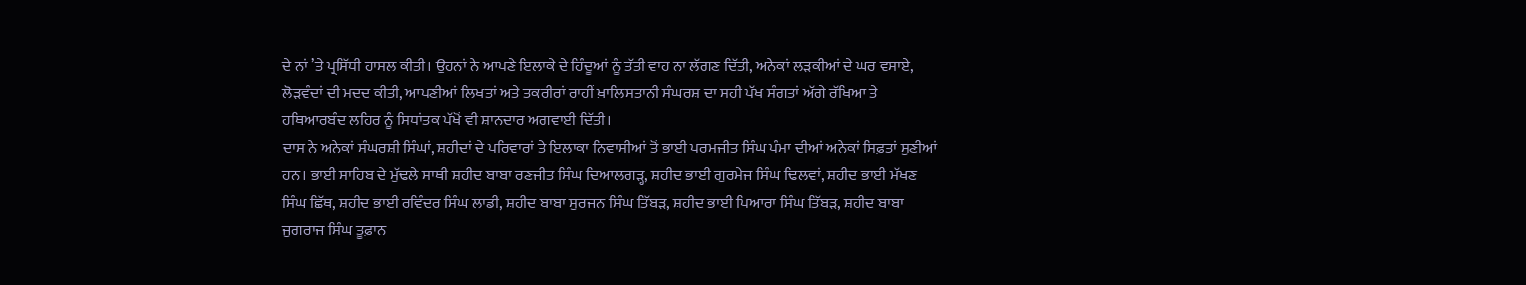ਦੇ ਨਾਂ ’ਤੇ ਪ੍ਰਸਿੱਧੀ ਹਾਸਲ ਕੀਤੀ। ਉਹਨਾਂ ਨੇ ਆਪਣੇ ਇਲਾਕੇ ਦੇ ਹਿੰਦੂਆਂ ਨੂੰ ਤੱਤੀ ਵਾਹ ਨਾ ਲੱਗਣ ਦਿੱਤੀ, ਅਨੇਕਾਂ ਲੜਕੀਆਂ ਦੇ ਘਰ ਵਸਾਏ, ਲੋੜਵੰਦਾਂ ਦੀ ਮਦਦ ਕੀਤੀ, ਆਪਣੀਆਂ ਲਿਖਤਾਂ ਅਤੇ ਤਕਰੀਰਾਂ ਰਾਹੀਂ ਖ਼ਾਲਿਸਤਾਨੀ ਸੰਘਰਸ਼ ਦਾ ਸਹੀ ਪੱਖ ਸੰਗਤਾਂ ਅੱਗੇ ਰੱਖਿਆ ਤੇ ਹਥਿਆਰਬੰਦ ਲਹਿਰ ਨੂੰ ਸਿਧਾਂਤਕ ਪੱਖੋਂ ਵੀ ਸ਼ਾਨਦਾਰ ਅਗਵਾਈ ਦਿੱਤੀ।
ਦਾਸ ਨੇ ਅਨੇਕਾਂ ਸੰਘਰਸ਼ੀ ਸਿੰਘਾਂ, ਸ਼ਹੀਦਾਂ ਦੇ ਪਰਿਵਾਰਾਂ ਤੇ ਇਲਾਕਾ ਨਿਵਾਸੀਆਂ ਤੋਂ ਭਾਈ ਪਰਮਜੀਤ ਸਿੰਘ ਪੰਮਾ ਦੀਆਂ ਅਨੇਕਾਂ ਸਿਫ਼ਤਾਂ ਸੁਣੀਆਂ ਹਨ। ਭਾਈ ਸਾਹਿਬ ਦੇ ਮੁੱਢਲੇ ਸਾਥੀ ਸ਼ਹੀਦ ਬਾਬਾ ਰਣਜੀਤ ਸਿੰਘ ਦਿਆਲਗੜ੍ਹ, ਸ਼ਹੀਦ ਭਾਈ ਗੁਰਮੇਜ ਸਿੰਘ ਢਿਲਵਾਂ, ਸ਼ਹੀਦ ਭਾਈ ਮੱਖਣ ਸਿੰਘ ਛਿੱਥ, ਸ਼ਹੀਦ ਭਾਈ ਰਵਿੰਦਰ ਸਿੰਘ ਲਾਡੀ, ਸ਼ਹੀਦ ਬਾਬਾ ਸੁਰਜਨ ਸਿੰਘ ਤਿੱਬੜ, ਸ਼ਹੀਦ ਭਾਈ ਪਿਆਰਾ ਸਿੰਘ ਤਿੱਬੜ, ਸ਼ਹੀਦ ਬਾਬਾ ਜੁਗਰਾਜ ਸਿੰਘ ਤੂਫ਼ਾਨ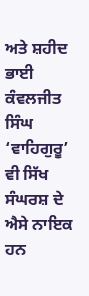ਅਤੇ ਸ਼ਹੀਦ ਭਾਈ ਕੰਵਲਜੀਤ ਸਿੰਘ ‘ਵਾਹਿਗੁਰੂ’ ਵੀ ਸਿੱਖ ਸੰਘਰਸ਼ ਦੇ ਐਸੇ ਨਾਇਕ ਹਨ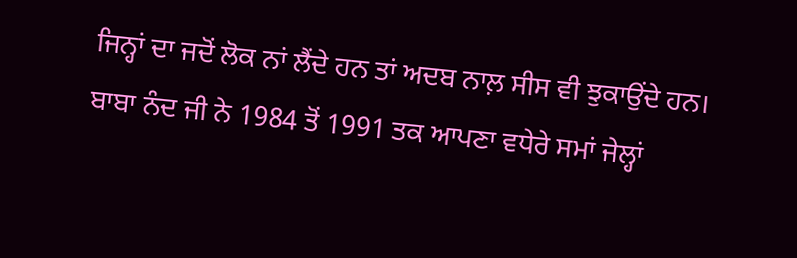ਜਿਨ੍ਹਾਂ ਦਾ ਜਦੋਂ ਲੋਕ ਨਾਂ ਲੈਂਦੇ ਹਨ ਤਾਂ ਅਦਬ ਨਾਲ਼ ਸੀਸ ਵੀ ਝੁਕਾਉਂਦੇ ਹਨ।
ਬਾਬਾ ਨੰਦ ਜੀ ਨੇ 1984 ਤੋਂ 1991 ਤਕ ਆਪਣਾ ਵਧੇਰੇ ਸਮਾਂ ਜੇਲ੍ਹਾਂ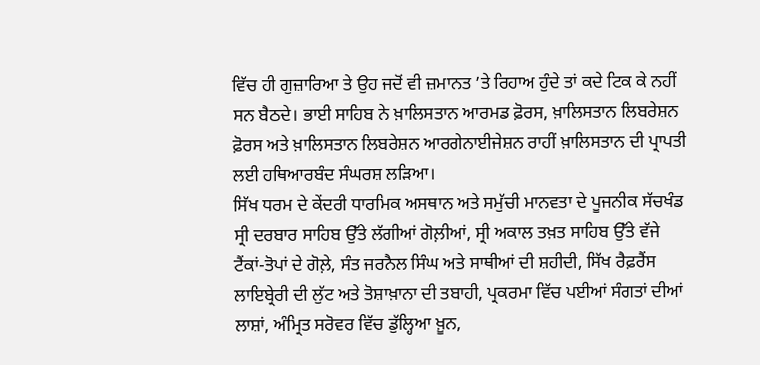ਵਿੱਚ ਹੀ ਗੁਜ਼ਾਰਿਆ ਤੇ ਉਹ ਜਦੋਂ ਵੀ ਜ਼ਮਾਨਤ ’ਤੇ ਰਿਹਾਅ ਹੁੰਦੇ ਤਾਂ ਕਦੇ ਟਿਕ ਕੇ ਨਹੀਂ ਸਨ ਬੈਠਦੇ। ਭਾਈ ਸਾਹਿਬ ਨੇ ਖ਼ਾਲਿਸਤਾਨ ਆਰਮਡ ਫ਼ੋਰਸ, ਖ਼ਾਲਿਸਤਾਨ ਲਿਬਰੇਸ਼ਨ ਫ਼ੋਰਸ ਅਤੇ ਖ਼ਾਲਿਸਤਾਨ ਲਿਬਰੇਸ਼ਨ ਆਰਗੇਨਾਈਜੇਸ਼ਨ ਰਾਹੀਂ ਖ਼ਾਲਿਸਤਾਨ ਦੀ ਪ੍ਰਾਪਤੀ ਲਈ ਹਥਿਆਰਬੰਦ ਸੰਘਰਸ਼ ਲੜਿਆ।
ਸਿੱਖ ਧਰਮ ਦੇ ਕੇਂਦਰੀ ਧਾਰਮਿਕ ਅਸਥਾਨ ਅਤੇ ਸਮੁੱਚੀ ਮਾਨਵਤਾ ਦੇ ਪੂਜਨੀਕ ਸੱਚਖੰਡ ਸ੍ਰੀ ਦਰਬਾਰ ਸਾਹਿਬ ਉੱਤੇ ਲੱਗੀਆਂ ਗੋਲ਼ੀਆਂ, ਸ੍ਰੀ ਅਕਾਲ ਤਖ਼ਤ ਸਾਹਿਬ ਉੱਤੇ ਵੱਜੇ ਟੈਂਕਾਂ-ਤੋਪਾਂ ਦੇ ਗੋਲ਼ੇ, ਸੰਤ ਜਰਨੈਲ ਸਿੰਘ ਅਤੇ ਸਾਥੀਆਂ ਦੀ ਸ਼ਹੀਦੀ, ਸਿੱਖ ਰੈਫ਼ਰੈਂਸ ਲਾਇਬ੍ਰੇਰੀ ਦੀ ਲੁੱਟ ਅਤੇ ਤੋਸ਼ਾਖ਼ਾਨਾ ਦੀ ਤਬਾਹੀ, ਪ੍ਰਕਰਮਾ ਵਿੱਚ ਪਈਆਂ ਸੰਗਤਾਂ ਦੀਆਂ ਲਾਸ਼ਾਂ, ਅੰਮ੍ਰਿਤ ਸਰੋਵਰ ਵਿੱਚ ਡੁੱਲ੍ਹਿਆ ਖ਼ੂਨ,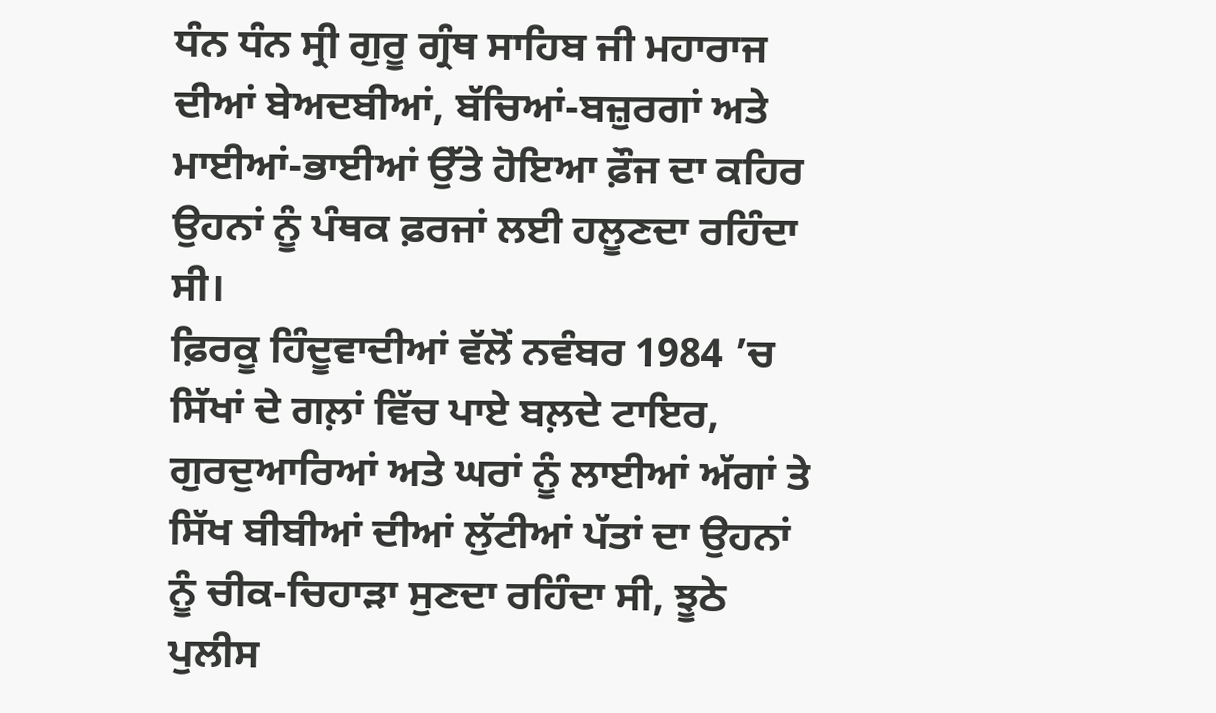ਧੰਨ ਧੰਨ ਸ੍ਰੀ ਗੁਰੂ ਗ੍ਰੰਥ ਸਾਹਿਬ ਜੀ ਮਹਾਰਾਜ ਦੀਆਂ ਬੇਅਦਬੀਆਂ, ਬੱਚਿਆਂ-ਬਜ਼ੁਰਗਾਂ ਅਤੇ ਮਾਈਆਂ-ਭਾਈਆਂ ਉੱਤੇ ਹੋਇਆ ਫ਼ੌਜ ਦਾ ਕਹਿਰ ਉਹਨਾਂ ਨੂੰ ਪੰਥਕ ਫ਼ਰਜਾਂ ਲਈ ਹਲੂਣਦਾ ਰਹਿੰਦਾ ਸੀ।
ਫ਼ਿਰਕੂ ਹਿੰਦੂਵਾਦੀਆਂ ਵੱਲੋਂ ਨਵੰਬਰ 1984 ’ਚ ਸਿੱਖਾਂ ਦੇ ਗਲ਼ਾਂ ਵਿੱਚ ਪਾਏ ਬਲ਼ਦੇ ਟਾਇਰ, ਗੁਰਦੁਆਰਿਆਂ ਅਤੇ ਘਰਾਂ ਨੂੰ ਲਾਈਆਂ ਅੱਗਾਂ ਤੇ ਸਿੱਖ ਬੀਬੀਆਂ ਦੀਆਂ ਲੁੱਟੀਆਂ ਪੱਤਾਂ ਦਾ ਉਹਨਾਂ ਨੂੰ ਚੀਕ-ਚਿਹਾੜਾ ਸੁਣਦਾ ਰਹਿੰਦਾ ਸੀ, ਝੂਠੇ ਪੁਲੀਸ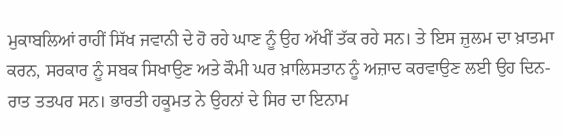ਮੁਕਾਬਲਿਆਂ ਰਾਹੀਂ ਸਿੱਖ ਜਵਾਨੀ ਦੇ ਹੋ ਰਹੇ ਘਾਣ ਨੂੰ ਉਹ ਅੱਖੀਂ ਤੱਕ ਰਹੇ ਸਨ। ਤੇ ਇਸ ਜ਼ੁਲਮ ਦਾ ਖ਼ਾਤਮਾ ਕਰਨ, ਸਰਕਾਰ ਨੂੰ ਸਬਕ ਸਿਖਾਉਣ ਅਤੇ ਕੌਮੀ ਘਰ ਖ਼ਾਲਿਸਤਾਨ ਨੂੰ ਅਜ਼ਾਦ ਕਰਵਾਉਣ ਲਈ ਉਹ ਦਿਨ-ਰਾਤ ਤਤਪਰ ਸਨ। ਭਾਰਤੀ ਹਕੂਮਤ ਨੇ ਉਹਨਾਂ ਦੇ ਸਿਰ ਦਾ ਇਨਾਮ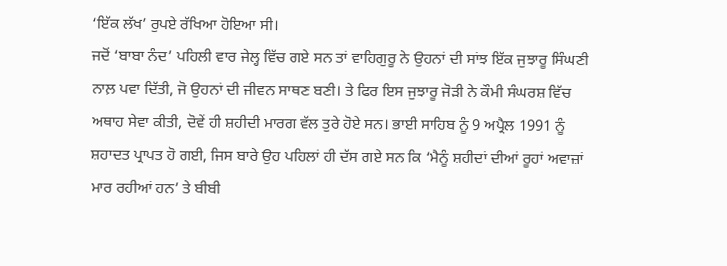‘ਇੱਕ ਲੱਖ’ ਰੁਪਏ ਰੱਖਿਆ ਹੋਇਆ ਸੀ।
ਜਦੋਂ ‘ਬਾਬਾ ਨੰਦ’ ਪਹਿਲੀ ਵਾਰ ਜੇਲ੍ਹ ਵਿੱਚ ਗਏ ਸਨ ਤਾਂ ਵਾਹਿਗੁਰੂ ਨੇ ਉਹਨਾਂ ਦੀ ਸਾਂਝ ਇੱਕ ਜੁਝਾਰੂ ਸਿੰਘਣੀ ਨਾਲ਼ ਪਵਾ ਦਿੱਤੀ, ਜੋ ਉਹਨਾਂ ਦੀ ਜੀਵਨ ਸਾਥਣ ਬਣੀ। ਤੇ ਫਿਰ ਇਸ ਜੁਝਾਰੂ ਜੋੜੀ ਨੇ ਕੌਮੀ ਸੰਘਰਸ਼ ਵਿੱਚ ਅਥਾਹ ਸੇਵਾ ਕੀਤੀ, ਦੋਵੇਂ ਹੀ ਸ਼ਹੀਦੀ ਮਾਰਗ ਵੱਲ ਤੁਰੇ ਹੋਏ ਸਨ। ਭਾਈ ਸਾਹਿਬ ਨੂੰ 9 ਅਪ੍ਰੈਲ 1991 ਨੂੰ ਸ਼ਹਾਦਤ ਪ੍ਰਾਪਤ ਹੋ ਗਈ, ਜਿਸ ਬਾਰੇ ਉਹ ਪਹਿਲਾਂ ਹੀ ਦੱਸ ਗਏ ਸਨ ਕਿ ‘ਮੈਨੂੰ ਸ਼ਹੀਦਾਂ ਦੀਆਂ ਰੂਹਾਂ ਅਵਾਜ਼ਾਂ ਮਾਰ ਰਹੀਆਂ ਹਨ’ ਤੇ ਬੀਬੀ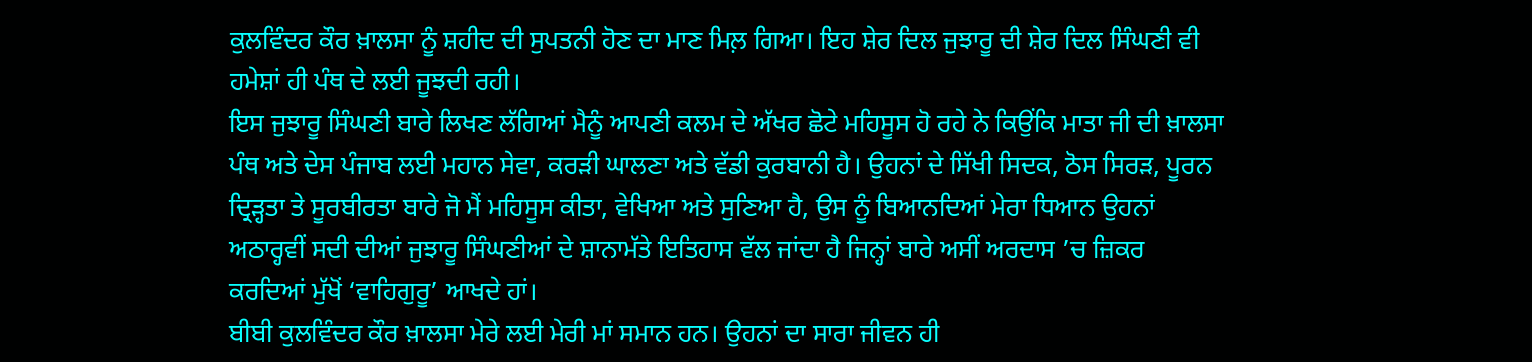ਕੁਲਵਿੰਦਰ ਕੌਰ ਖ਼ਾਲਸਾ ਨੂੰ ਸ਼ਹੀਦ ਦੀ ਸੁਪਤਨੀ ਹੋਣ ਦਾ ਮਾਣ ਮਿਲ਼ ਗਿਆ। ਇਹ ਸ਼ੇਰ ਦਿਲ ਜੁਝਾਰੂ ਦੀ ਸ਼ੇਰ ਦਿਲ ਸਿੰਘਣੀ ਵੀ ਹਮੇਸ਼ਾਂ ਹੀ ਪੰਥ ਦੇ ਲਈ ਜੂਝਦੀ ਰਹੀ।
ਇਸ ਜੁਝਾਰੂ ਸਿੰਘਣੀ ਬਾਰੇ ਲਿਖਣ ਲੱਗਿਆਂ ਮੈਨੂੰ ਆਪਣੀ ਕਲਮ ਦੇ ਅੱਖਰ ਛੋਟੇ ਮਹਿਸੂਸ ਹੋ ਰਹੇ ਨੇ ਕਿਉਂਕਿ ਮਾਤਾ ਜੀ ਦੀ ਖ਼ਾਲਸਾ ਪੰਥ ਅਤੇ ਦੇਸ ਪੰਜਾਬ ਲਈ ਮਹਾਨ ਸੇਵਾ, ਕਰੜੀ ਘਾਲਣਾ ਅਤੇ ਵੱਡੀ ਕੁਰਬਾਨੀ ਹੈ। ਉਹਨਾਂ ਦੇ ਸਿੱਖੀ ਸਿਦਕ, ਠੋਸ ਸਿਰੜ, ਪੂਰਨ ਦ੍ਰਿੜ੍ਹਤਾ ਤੇ ਸੂਰਬੀਰਤਾ ਬਾਰੇ ਜੋ ਮੈਂ ਮਹਿਸੂਸ ਕੀਤਾ, ਵੇਖਿਆ ਅਤੇ ਸੁਣਿਆ ਹੈ, ਉਸ ਨੂੰ ਬਿਆਨਦਿਆਂ ਮੇਰਾ ਧਿਆਨ ਉਹਨਾਂ ਅਠਾਰ੍ਹਵੀਂ ਸਦੀ ਦੀਆਂ ਜੁਝਾਰੂ ਸਿੰਘਣੀਆਂ ਦੇ ਸ਼ਾਨਾਮੱਤੇ ਇਤਿਹਾਸ ਵੱਲ ਜਾਂਦਾ ਹੈ ਜਿਨ੍ਹਾਂ ਬਾਰੇ ਅਸੀਂ ਅਰਦਾਸ ’ਚ ਜ਼ਿਕਰ ਕਰਦਿਆਂ ਮੁੱਖੋਂ ‘ਵਾਹਿਗੁਰੂ’ ਆਖਦੇ ਹਾਂ।
ਬੀਬੀ ਕੁਲਵਿੰਦਰ ਕੌਰ ਖ਼ਾਲਸਾ ਮੇਰੇ ਲਈ ਮੇਰੀ ਮਾਂ ਸਮਾਨ ਹਨ। ਉਹਨਾਂ ਦਾ ਸਾਰਾ ਜੀਵਨ ਹੀ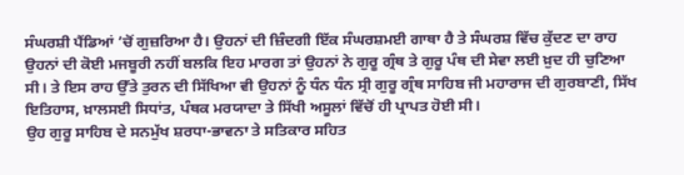ਸੰਘਰਸ਼ੀ ਪੈਂਡਿਆਂ ’ਚੋਂ ਗੁਜ਼ਰਿਆ ਹੈ। ਉਹਨਾਂ ਦੀ ਜ਼ਿੰਦਗੀ ਇੱਕ ਸੰਘਰਸ਼ਮਈ ਗਾਥਾ ਹੈ ਤੇ ਸੰਘਰਸ਼ ਵਿੱਚ ਕੁੱਦਣ ਦਾ ਰਾਹ ਉਹਨਾਂ ਦੀ ਕੋਈ ਮਜਬੂਰੀ ਨਹੀਂ ਬਲਕਿ ਇਹ ਮਾਰਗ ਤਾਂ ਉਹਨਾਂ ਨੇ ਗੁਰੂ ਗ੍ਰੰਥ ਤੇ ਗੁਰੂ ਪੰਥ ਦੀ ਸੇਵਾ ਲਈ ਖ਼ੁਦ ਹੀ ਚੁਣਿਆ ਸੀ। ਤੇ ਇਸ ਰਾਹ ਉੱਤੇ ਤੁਰਨ ਦੀ ਸਿੱਖਿਆ ਵੀ ਉਹਨਾਂ ਨੂੰ ਧੰਨ ਧੰਨ ਸ੍ਰੀ ਗੁਰੂ ਗ੍ਰੰਥ ਸਾਹਿਬ ਜੀ ਮਹਾਰਾਜ ਦੀ ਗੁਰਬਾਣੀ, ਸਿੱਖ ਇਤਿਹਾਸ, ਖ਼ਾਲਸਈ ਸਿਧਾਂਤ, ਪੰਥਕ ਮਰਯਾਦਾ ਤੇ ਸਿੱਖੀ ਅਸੂਲਾਂ ਵਿੱਚੋਂ ਹੀ ਪ੍ਰਾਪਤ ਹੋਈ ਸੀ।
ਉਹ ਗੁਰੂ ਸਾਹਿਬ ਦੇ ਸਨਮੁੱਖ ਸ਼ਰਧਾ-ਭਾਵਨਾ ਤੇ ਸਤਿਕਾਰ ਸਹਿਤ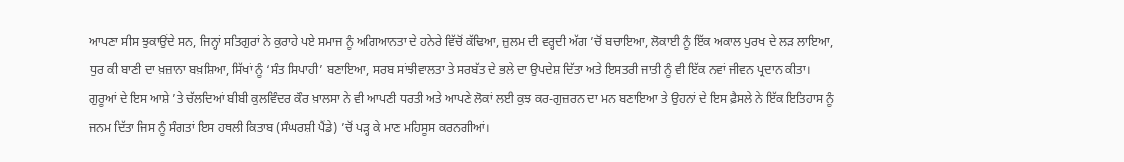ਆਪਣਾ ਸੀਸ ਝੁਕਾਉਂਦੇ ਸਨ, ਜਿਨ੍ਹਾਂ ਸਤਿਗੁਰਾਂ ਨੇ ਕੁਰਾਹੇ ਪਏ ਸਮਾਜ ਨੂੰ ਅਗਿਆਨਤਾ ਦੇ ਹਨੇਰੇ ਵਿੱਚੋਂ ਕੱਢਿਆ, ਜ਼ੁਲਮ ਦੀ ਵਰ੍ਹਦੀ ਅੱਗ ’ਚੋਂ ਬਚਾਇਆ, ਲੋਕਾਈ ਨੂੰ ਇੱਕ ਅਕਾਲ ਪੁਰਖ ਦੇ ਲੜ ਲਾਇਆ, ਧੁਰ ਕੀ ਬਾਣੀ ਦਾ ਖ਼ਜ਼ਾਨਾ ਬਖ਼ਸ਼ਿਆ, ਸਿੱਖਾਂ ਨੂੰ ‘ਸੰਤ ਸਿਪਾਹੀ’ ਬਣਾਇਆ, ਸਰਬ ਸਾਂਝੀਵਾਲਤਾ ਤੇ ਸਰਬੱਤ ਦੇ ਭਲੇ ਦਾ ਉਪਦੇਸ਼ ਦਿੱਤਾ ਅਤੇ ਇਸਤਰੀ ਜਾਤੀ ਨੂੰ ਵੀ ਇੱਕ ਨਵਾਂ ਜੀਵਨ ਪ੍ਰਦਾਨ ਕੀਤਾ। ਗੁਰੂਆਂ ਦੇ ਇਸ ਆਸ਼ੇ ’ਤੇ ਚੱਲਦਿਆਂ ਬੀਬੀ ਕੁਲਵਿੰਦਰ ਕੌਰ ਖ਼ਾਲਸਾ ਨੇ ਵੀ ਆਪਣੀ ਧਰਤੀ ਅਤੇ ਆਪਣੇ ਲੋਕਾਂ ਲਈ ਕੁਝ ਕਰ-ਗੁਜ਼ਰਨ ਦਾ ਮਨ ਬਣਾਇਆ ਤੇ ਉਹਨਾਂ ਦੇ ਇਸ ਫ਼ੈਸਲੇ ਨੇ ਇੱਕ ਇਤਿਹਾਸ ਨੂੰ ਜਨਮ ਦਿੱਤਾ ਜਿਸ ਨੂੰ ਸੰਗਤਾਂ ਇਸ ਹਥਲੀ ਕਿਤਾਬ (ਸੰਘਰਸ਼ੀ ਪੈਂਡੇ) ’ਚੋਂ ਪੜ੍ਹ ਕੇ ਮਾਣ ਮਹਿਸੂਸ ਕਰਨਗੀਆਂ।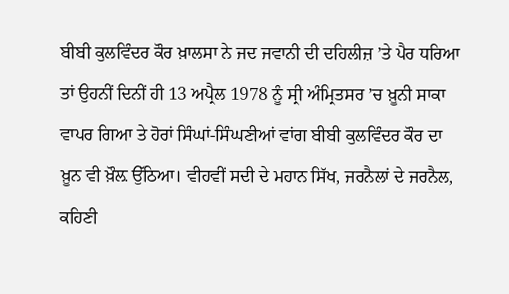ਬੀਬੀ ਕੁਲਵਿੰਦਰ ਕੌਰ ਖ਼ਾਲਸਾ ਨੇ ਜਦ ਜਵਾਨੀ ਦੀ ਦਹਿਲੀਜ਼ ’ਤੇ ਪੈਰ ਧਰਿਆ ਤਾਂ ਉਹਨੀਂ ਦਿਨੀਂ ਹੀ 13 ਅਪ੍ਰੈਲ 1978 ਨੂੰ ਸ੍ਰੀ ਅੰਮ੍ਰਿਤਸਰ ’ਚ ਖ਼ੂਨੀ ਸਾਕਾ ਵਾਪਰ ਗਿਆ ਤੇ ਹੋਰਾਂ ਸਿੰਘਾਂ-ਸਿੰਘਣੀਆਂ ਵਾਂਗ ਬੀਬੀ ਕੁਲਵਿੰਦਰ ਕੌਰ ਦਾ ਖ਼ੂਨ ਵੀ ਖ਼ੌਲ਼ ਉੱਠਿਆ। ਵੀਹਵੀਂ ਸਦੀ ਦੇ ਮਹਾਨ ਸਿੱਖ, ਜਰਨੈਲਾਂ ਦੇ ਜਰਨੈਲ, ਕਹਿਣੀ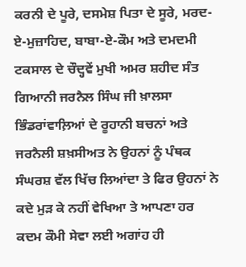ਕਰਨੀ ਦੇ ਪੂਰੇ, ਦਸਮੇਸ਼ ਪਿਤਾ ਦੇ ਸੂਰੇ, ਮਰਦ-ਏ-ਮੁਜ਼ਾਹਿਦ, ਬਾਬਾ-ਏ-ਕੌਮ ਅਤੇ ਦਮਦਮੀ ਟਕਸਾਲ ਦੇ ਚੌਦ੍ਹਵੇਂ ਮੁਖੀ ਅਮਰ ਸ਼ਹੀਦ ਸੰਤ ਗਿਆਨੀ ਜਰਨੈਲ ਸਿੰਘ ਜੀ ਖ਼ਾਲਸਾ ਭਿੰਡਰਾਂਵਾਲ਼ਿਆਂ ਦੇ ਰੂਹਾਨੀ ਬਚਨਾਂ ਅਤੇ ਜਰਨੈਲੀ ਸ਼ਖ਼ਸੀਅਤ ਨੇ ਉਹਨਾਂ ਨੂੰ ਪੰਥਕ ਸੰਘਰਸ਼ ਵੱਲ ਖਿੱਚ ਲਿਆਂਦਾ ਤੇ ਫਿਰ ਉਹਨਾਂ ਨੇ ਕਦੇ ਮੁੜ ਕੇ ਨਹੀਂ ਵੇਖਿਆ ਤੇ ਆਪਣਾ ਹਰ ਕਦਮ ਕੌਮੀ ਸੇਵਾ ਲਈ ਅਗਾਂਹ ਹੀ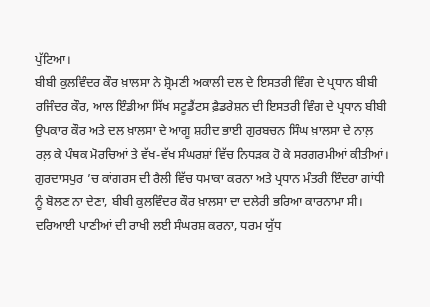ਪੁੱਟਿਆ।
ਬੀਬੀ ਕੁਲਵਿੰਦਰ ਕੌਰ ਖ਼ਾਲਸਾ ਨੇ ਸ਼੍ਰੋਮਣੀ ਅਕਾਲੀ ਦਲ ਦੇ ਇਸਤਰੀ ਵਿੰਗ ਦੇ ਪ੍ਰਧਾਨ ਬੀਬੀ ਰਜਿੰਦਰ ਕੌਰ, ਆਲ ਇੰਡੀਆ ਸਿੱਖ ਸਟੂਡੈਂਟਸ ਫ਼ੈਡਰੇਸ਼ਨ ਦੀ ਇਸਤਰੀ ਵਿੰਗ ਦੇ ਪ੍ਰਧਾਨ ਬੀਬੀ ਉਪਕਾਰ ਕੌਰ ਅਤੇ ਦਲ ਖ਼ਾਲਸਾ ਦੇ ਆਗੂ ਸ਼ਹੀਦ ਭਾਈ ਗੁਰਬਚਨ ਸਿੰਘ ਖ਼ਾਲਸਾ ਦੇ ਨਾਲ਼ ਰਲ਼ ਕੇ ਪੰਥਕ ਮੋਰਚਿਆਂ ਤੇ ਵੱਖ-ਵੱਖ ਸੰਘਰਸ਼ਾਂ ਵਿੱਚ ਨਿਧੜਕ ਹੋ ਕੇ ਸਰਗਰਮੀਆਂ ਕੀਤੀਆਂ।
ਗੁਰਦਾਸਪੁਰ ’ਚ ਕਾਂਗਰਸ ਦੀ ਰੈਲੀ ਵਿੱਚ ਧਮਾਕਾ ਕਰਨਾ ਅਤੇ ਪ੍ਰਧਾਨ ਮੰਤਰੀ ਇੰਦਰਾ ਗਾਂਧੀ ਨੂੰ ਬੋਲਣ ਨਾ ਦੇਣਾ, ਬੀਬੀ ਕੁਲਵਿੰਦਰ ਕੌਰ ਖ਼ਾਲਸਾ ਦਾ ਦਲੇਰੀ ਭਰਿਆ ਕਾਰਨਾਮਾ ਸੀ। ਦਰਿਆਈ ਪਾਣੀਆਂ ਦੀ ਰਾਖੀ ਲਈ ਸੰਘਰਸ਼ ਕਰਨਾ, ਧਰਮ ਯੁੱਧ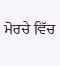ਮੋਰਚੇ ਵਿੱਚ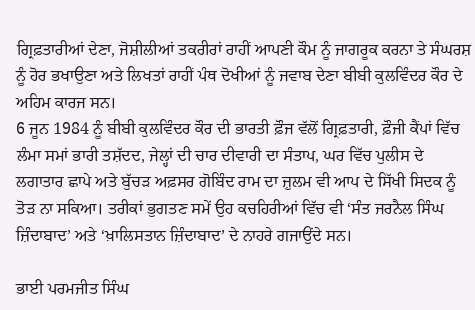ਗ੍ਰਿਫ਼ਤਾਰੀਆਂ ਦੇਣਾ, ਜੋਸ਼ੀਲੀਆਂ ਤਕਰੀਰਾਂ ਰਾਹੀਂ ਆਪਣੀ ਕੌਮ ਨੂੰ ਜਾਗਰੂਕ ਕਰਨਾ ਤੇ ਸੰਘਰਸ਼ ਨੂੰ ਹੋਰ ਭਖਾਉਣਾ ਅਤੇ ਲਿਖਤਾਂ ਰਾਹੀਂ ਪੰਥ ਦੋਖੀਆਂ ਨੂੰ ਜਵਾਬ ਦੇਣਾ ਬੀਬੀ ਕੁਲਵਿੰਦਰ ਕੌਰ ਦੇ ਅਹਿਮ ਕਾਰਜ ਸਨ।
6 ਜੂਨ 1984 ਨੂੰ ਬੀਬੀ ਕੁਲਵਿੰਦਰ ਕੌਰ ਦੀ ਭਾਰਤੀ ਫ਼ੌਜ ਵੱਲੋਂ ਗ੍ਰਿਫ਼ਤਾਰੀ, ਫ਼ੌਜੀ ਕੈਂਪਾਂ ਵਿੱਚ ਲੰਮਾ ਸਮਾਂ ਭਾਰੀ ਤਸ਼ੱਦਦ, ਜੇਲ੍ਹਾਂ ਦੀ ਚਾਰ ਦੀਵਾਰੀ ਦਾ ਸੰਤਾਪ, ਘਰ ਵਿੱਚ ਪੁਲੀਸ ਦੇ ਲਗਾਤਾਰ ਛਾਪੇ ਅਤੇ ਬੁੱਚੜ ਅਫ਼ਸਰ ਗੋਬਿੰਦ ਰਾਮ ਦਾ ਜ਼ੁਲਮ ਵੀ ਆਪ ਦੇ ਸਿੱਖੀ ਸਿਦਕ ਨੂੰ ਤੋੜ ਨਾ ਸਕਿਆ। ਤਰੀਕਾਂ ਭੁਗਤਣ ਸਮੇਂ ਉਹ ਕਚਹਿਰੀਆਂ ਵਿੱਚ ਵੀ ‘ਸੰਤ ਜਰਨੈਲ ਸਿੰਘ ਜ਼ਿੰਦਾਬਾਦ’ ਅਤੇ ‘ਖ਼ਾਲਿਸਤਾਨ ਜ਼ਿੰਦਾਬਾਦ’ ਦੇ ਨਾਹਰੇ ਗਜਾਉਂਦੇ ਸਨ।

ਭਾਈ ਪਰਮਜੀਤ ਸਿੰਘ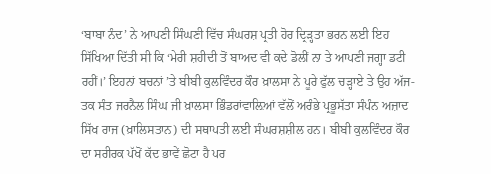‘ਬਾਬਾ ਨੰਦ’ ਨੇ ਆਪਣੀ ਸਿੰਘਣੀ ਵਿੱਚ ਸੰਘਰਸ਼ ਪ੍ਰਤੀ ਹੋਰ ਦ੍ਰਿੜ੍ਹਤਾ ਭਰਨ ਲਈ ਇਹ ਸਿੱਖਿਆ ਦਿੱਤੀ ਸੀ ਕਿ ‘ਮੇਰੀ ਸ਼ਹੀਦੀ ਤੋਂ ਬਾਅਦ ਵੀ ਕਦੇ ਡੋਲੀਂ ਨਾ ਤੇ ਆਪਣੀ ਜਗ੍ਹਾ ਡਟੀ ਰਹੀਂ।’ ਇਹਨਾਂ ਬਚਨਾਂ ’ਤੇ ਬੀਬੀ ਕੁਲਵਿੰਦਰ ਕੌਰ ਖ਼ਾਲਸਾ ਨੇ ਪੂਰੇ ਫੁੱਲ ਚੜ੍ਹਾਏ ਤੇ ਉਹ ਅੱਜ-ਤਕ ਸੰਤ ਜਰਨੈਲ ਸਿੰਘ ਜੀ ਖ਼ਾਲਸਾ ਭਿੰਡਰਾਂਵਾਲ਼ਿਆਂ ਵੱਲੋਂ ਅਰੰਭੇ ਪ੍ਰਭੂਸੱਤਾ ਸੰਪੰਨ ਅਜ਼ਾਦ ਸਿੱਖ ਰਾਜ (ਖ਼ਾਲਿਸਤਾਨ) ਦੀ ਸਥਾਪਤੀ ਲਈ ਸੰਘਰਸ਼ਸ਼ੀਲ ਹਨ। ਬੀਬੀ ਕੁਲਵਿੰਦਰ ਕੌਰ ਦਾ ਸਰੀਰਕ ਪੱਖੋਂ ਕੱਦ ਭਾਵੇਂ ਛੋਟਾ ਹੈ ਪਰ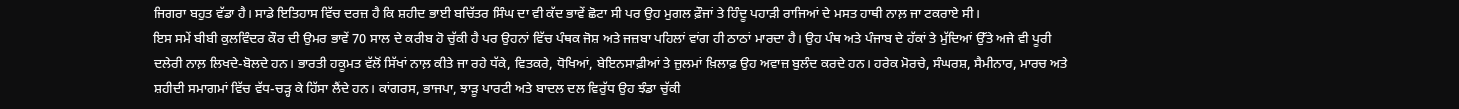ਜਿਗਰਾ ਬਹੁਤ ਵੱਡਾ ਹੈ। ਸਾਡੇ ਇਤਿਹਾਸ ਵਿੱਚ ਦਰਜ਼ ਹੈ ਕਿ ਸ਼ਹੀਦ ਭਾਈ ਬਚਿੱਤਰ ਸਿੰਘ ਦਾ ਵੀ ਕੱਦ ਭਾਵੇਂ ਛੋਟਾ ਸੀ ਪਰ ਉਹ ਮੁਗਲ ਫ਼ੌਜਾਂ ਤੇ ਹਿੰਦੂ ਪਹਾੜੀ ਰਾਜਿਆਂ ਦੇ ਮਸਤ ਹਾਥੀ ਨਾਲ਼ ਜਾ ਟਕਰਾਏ ਸੀ।
ਇਸ ਸਮੇਂ ਬੀਬੀ ਕੁਲਵਿੰਦਰ ਕੌਰ ਦੀ ਉਮਰ ਭਾਵੇਂ 70 ਸਾਲ ਦੇ ਕਰੀਬ ਹੋ ਚੁੱਕੀ ਹੈ ਪਰ ਉਹਨਾਂ ਵਿੱਚ ਪੰਥਕ ਜੋਸ਼ ਅਤੇ ਜਜ਼ਬਾ ਪਹਿਲਾਂ ਵਾਂਗ ਹੀ ਠਾਠਾਂ ਮਾਰਦਾ ਹੈ। ਉਹ ਪੰਥ ਅਤੇ ਪੰਜਾਬ ਦੇ ਹੱਕਾਂ ਤੇ ਮੁੱਦਿਆਂ ਉੱਤੇ ਅਜੇ ਵੀ ਪੂਰੀ ਦਲੇਰੀ ਨਾਲ਼ ਲਿਖਦੇ-ਬੋਲਦੇ ਹਨ। ਭਾਰਤੀ ਹਕੂਮਤ ਵੱਲੋਂ ਸਿੱਖਾਂ ਨਾਲ਼ ਕੀਤੇ ਜਾ ਰਹੇ ਧੱਕੇ, ਵਿਤਕਰੇ, ਧੋਖਿਆਂ, ਬੇਇਨਸਾਫ਼ੀਆਂ ਤੇ ਜ਼ੁਲਮਾਂ ਖ਼ਿਲਾਫ਼ ਉਹ ਅਵਾਜ਼ ਬੁਲੰਦ ਕਰਦੇ ਹਨ। ਹਰੇਕ ਮੋਰਚੇ, ਸੰਘਰਸ਼, ਸੈਮੀਨਾਰ, ਮਾਰਚ ਅਤੇ ਸ਼ਹੀਦੀ ਸਮਾਗਮਾਂ ਵਿੱਚ ਵੱਧ-ਚੜ੍ਹ ਕੇ ਹਿੱਸਾ ਲੈਂਦੇ ਹਨ। ਕਾਂਗਰਸ, ਭਾਜਪਾ, ਝਾੜੂ ਪਾਰਟੀ ਅਤੇ ਬਾਦਲ ਦਲ ਵਿਰੁੱਧ ਉਹ ਝੰਡਾ ਚੁੱਕੀ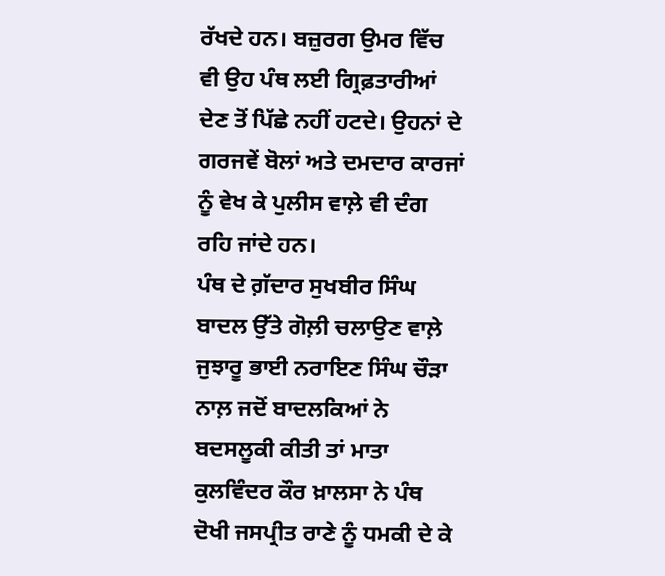ਰੱਖਦੇ ਹਨ। ਬਜ਼ੁਰਗ ਉਮਰ ਵਿੱਚ ਵੀ ਉਹ ਪੰਥ ਲਈ ਗ੍ਰਿਫ਼ਤਾਰੀਆਂ ਦੇਣ ਤੋਂ ਪਿੱਛੇ ਨਹੀਂ ਹਟਦੇ। ਉਹਨਾਂ ਦੇ ਗਰਜਵੇਂ ਬੋਲਾਂ ਅਤੇ ਦਮਦਾਰ ਕਾਰਜਾਂ ਨੂੰ ਵੇਖ ਕੇ ਪੁਲੀਸ ਵਾਲ਼ੇ ਵੀ ਦੰਗ ਰਹਿ ਜਾਂਦੇ ਹਨ।
ਪੰਥ ਦੇ ਗ਼ੱਦਾਰ ਸੁਖਬੀਰ ਸਿੰਘ ਬਾਦਲ ਉੱਤੇ ਗੋਲ਼ੀ ਚਲਾਉਣ ਵਾਲ਼ੇ ਜੁਝਾਰੂ ਭਾਈ ਨਰਾਇਣ ਸਿੰਘ ਚੌੜਾ ਨਾਲ਼ ਜਦੋਂ ਬਾਦਲਕਿਆਂ ਨੇ ਬਦਸਲੂਕੀ ਕੀਤੀ ਤਾਂ ਮਾਤਾ ਕੁਲਵਿੰਦਰ ਕੌਰ ਖ਼ਾਲਸਾ ਨੇ ਪੰਥ ਦੋਖੀ ਜਸਪ੍ਰੀਤ ਰਾਣੇ ਨੂੰ ਧਮਕੀ ਦੇ ਕੇ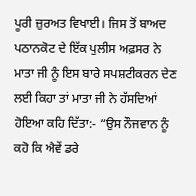ਪੂਰੀ ਜ਼ੁਰਅਤ ਵਿਖਾਈ। ਜਿਸ ਤੋਂ ਬਾਅਦ ਪਠਾਨਕੋਟ ਦੇ ਇੱਕ ਪੁਲੀਸ ਅਫ਼ਸਰ ਨੇ ਮਾਤਾ ਜੀ ਨੂੰ ਇਸ ਬਾਰੇ ਸਪਸ਼ਟੀਕਰਨ ਦੇਣ ਲਈ ਕਿਹਾ ਤਾਂ ਮਾਤਾ ਜੀ ਨੇ ਹੱਸਦਿਆਂ ਹੋਇਆ ਕਹਿ ਦਿੱਤਾ:- “ਉਸ ਨੌਜਵਾਨ ਨੂੰ ਕਹੋ ਕਿ ਐਵੇਂ ਡਰੇ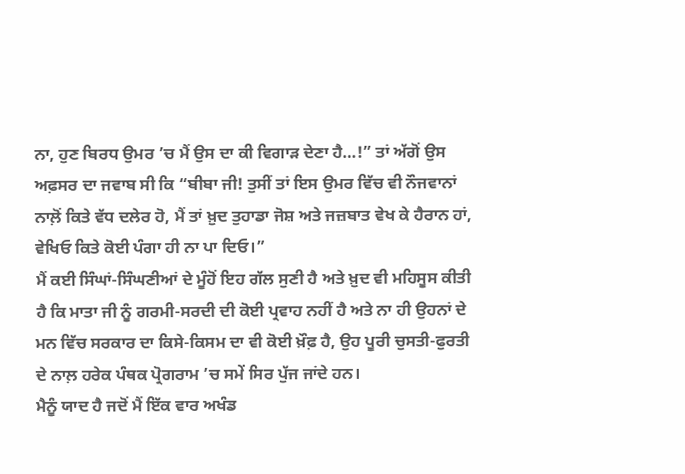ਨਾ, ਹੁਣ ਬਿਰਧ ਉਮਰ ’ਚ ਮੈਂ ਉਸ ਦਾ ਕੀ ਵਿਗਾੜ ਦੇਣਾ ਹੈ…!” ਤਾਂ ਅੱਗੋਂ ਉਸ ਅਫ਼ਸਰ ਦਾ ਜਵਾਬ ਸੀ ਕਿ “ਬੀਬਾ ਜੀ! ਤੁਸੀਂ ਤਾਂ ਇਸ ਉਮਰ ਵਿੱਚ ਵੀ ਨੌਜਵਾਨਾਂ ਨਾਲ਼ੋਂ ਕਿਤੇ ਵੱਧ ਦਲੇਰ ਹੋ, ਮੈਂ ਤਾਂ ਖ਼ੁਦ ਤੁਹਾਡਾ ਜੋਸ਼ ਅਤੇ ਜਜ਼ਬਾਤ ਵੇਖ ਕੇ ਹੈਰਾਨ ਹਾਂ, ਵੇਖਿਓ ਕਿਤੇ ਕੋਈ ਪੰਗਾ ਹੀ ਨਾ ਪਾ ਦਿਓ।”
ਮੈਂ ਕਈ ਸਿੰਘਾਂ-ਸਿੰਘਣੀਆਂ ਦੇ ਮੂੰਹੋਂ ਇਹ ਗੱਲ ਸੁਣੀ ਹੈ ਅਤੇ ਖ਼ੁਦ ਵੀ ਮਹਿਸੂਸ ਕੀਤੀ ਹੈ ਕਿ ਮਾਤਾ ਜੀ ਨੂੰ ਗਰਮੀ-ਸਰਦੀ ਦੀ ਕੋਈ ਪ੍ਰਵਾਹ ਨਹੀਂ ਹੈ ਅਤੇ ਨਾ ਹੀ ਉਹਨਾਂ ਦੇ ਮਨ ਵਿੱਚ ਸਰਕਾਰ ਦਾ ਕਿਸੇ-ਕਿਸਮ ਦਾ ਵੀ ਕੋਈ ਖ਼ੌਫ਼ ਹੈ, ਉਹ ਪੂਰੀ ਚੁਸਤੀ-ਫੁਰਤੀ ਦੇ ਨਾਲ਼ ਹਰੇਕ ਪੰਥਕ ਪ੍ਰੋਗਰਾਮ ’ਚ ਸਮੇਂ ਸਿਰ ਪੁੱਜ ਜਾਂਦੇ ਹਨ।
ਮੈਨੂੰ ਯਾਦ ਹੈ ਜਦੋਂ ਮੈਂ ਇੱਕ ਵਾਰ ਅਖੰਡ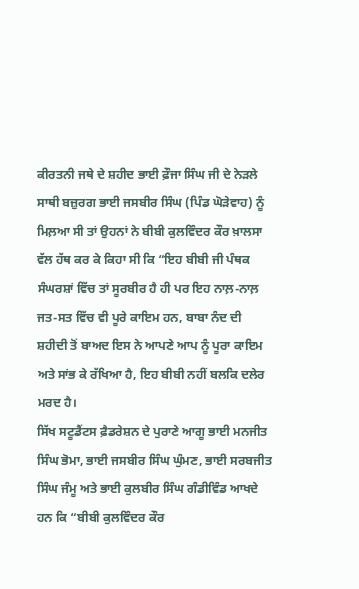ਕੀਰਤਨੀ ਜਥੇ ਦੇ ਸ਼ਹੀਦ ਭਾਈ ਫ਼ੌਜਾ ਸਿੰਘ ਜੀ ਦੇ ਨੇੜਲੇ ਸਾਥੀ ਬਜ਼ੁਰਗ ਭਾਈ ਜਸਬੀਰ ਸਿੰਘ (ਪਿੰਡ ਘੋੜੇਵਾਹ) ਨੂੰ ਮਿਲ਼ਆ ਸੀ ਤਾਂ ਉਹਨਾਂ ਨੇ ਬੀਬੀ ਕੁਲਵਿੰਦਰ ਕੌਰ ਖ਼ਾਲਸਾ ਵੱਲ ਹੱਥ ਕਰ ਕੇ ਕਿਹਾ ਸੀ ਕਿ “ਇਹ ਬੀਬੀ ਜੀ ਪੰਥਕ ਸੰਘਰਸ਼ਾਂ ਵਿੱਚ ਤਾਂ ਸੂਰਬੀਰ ਹੈ ਹੀ ਪਰ ਇਹ ਨਾਲ਼-ਨਾਲ਼ ਜਤ-ਸਤ ਵਿੱਚ ਵੀ ਪੂਰੇ ਕਾਇਮ ਹਨ, ਬਾਬਾ ਨੰਦ ਦੀ ਸ਼ਹੀਦੀ ਤੋਂ ਬਾਅਦ ਇਸ ਨੇ ਆਪਣੇ ਆਪ ਨੂੰ ਪੂਰਾ ਕਾਇਮ ਅਤੇ ਸਾਂਭ ਕੇ ਰੱਖਿਆ ਹੈ, ਇਹ ਬੀਬੀ ਨਹੀਂ ਬਲਕਿ ਦਲੇਰ ਮਰਦ ਹੈ।
ਸਿੱਖ ਸਟੂਡੈਂਟਸ ਫ਼ੈਡਰੇਸ਼ਨ ਦੇ ਪੁਰਾਣੇ ਆਗੂ ਭਾਈ ਮਨਜੀਤ ਸਿੰਘ ਭੋਮਾ, ਭਾਈ ਜਸਬੀਰ ਸਿੰਘ ਘੁੰਮਣ, ਭਾਈ ਸਰਬਜੀਤ ਸਿੰਘ ਜੰਮੂ ਅਤੇ ਭਾਈ ਕੁਲਬੀਰ ਸਿੰਘ ਗੰਡੀਵਿੰਡ ਆਖਦੇ ਹਨ ਕਿ “ਬੀਬੀ ਕੁਲਵਿੰਦਰ ਕੌਰ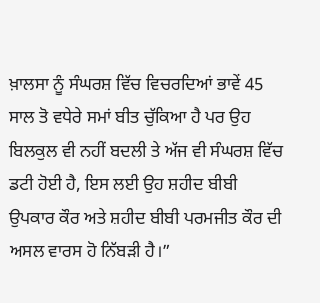ਖ਼ਾਲਸਾ ਨੂੰ ਸੰਘਰਸ਼ ਵਿੱਚ ਵਿਚਰਦਿਆਂ ਭਾਵੇਂ 45 ਸਾਲ ਤੋ ਵਧੇਰੇ ਸਮਾਂ ਬੀਤ ਚੁੱਕਿਆ ਹੈ ਪਰ ਉਹ ਬਿਲਕੁਲ ਵੀ ਨਹੀਂ ਬਦਲੀ ਤੇ ਅੱਜ ਵੀ ਸੰਘਰਸ਼ ਵਿੱਚ ਡਟੀ ਹੋਈ ਹੈ, ਇਸ ਲਈ ਉਹ ਸ਼ਹੀਦ ਬੀਬੀ ਉਪਕਾਰ ਕੌਰ ਅਤੇ ਸ਼ਹੀਦ ਬੀਬੀ ਪਰਮਜੀਤ ਕੌਰ ਦੀ ਅਸਲ ਵਾਰਸ ਹੋ ਨਿੱਬੜੀ ਹੈ।”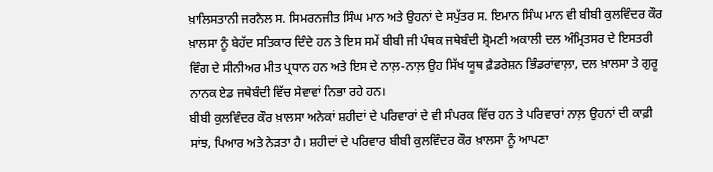ਖ਼ਾਲਿਸਤਾਨੀ ਜਰਨੈਲ ਸ. ਸਿਮਰਨਜੀਤ ਸਿੰਘ ਮਾਨ ਅਤੇ ਉਹਨਾਂ ਦੇ ਸਪੁੱਤਰ ਸ. ਇਮਾਨ ਸਿੰਘ ਮਾਨ ਵੀ ਬੀਬੀ ਕੁਲਵਿੰਦਰ ਕੌਰ ਖ਼ਾਲਸਾ ਨੂੰ ਬੇਹੱਦ ਸਤਿਕਾਰ ਦਿੰਦੇ ਹਨ ਤੇ ਇਸ ਸਮੇਂ ਬੀਬੀ ਜੀ ਪੰਥਕ ਜਥੇਬੰਦੀ ਸ਼੍ਰੋਮਣੀ ਅਕਾਲੀ ਦਲ ਅੰਮ੍ਰਿਤਸਰ ਦੇ ਇਸਤਰੀ ਵਿੰਗ ਦੇ ਸੀਨੀਅਰ ਮੀਤ ਪ੍ਰਧਾਨ ਹਨ ਅਤੇ ਇਸ ਦੇ ਨਾਲ਼-ਨਾਲ਼ ਉਹ ਸਿੱਖ ਯੂਥ ਫ਼ੈਡਰੇਸ਼ਨ ਭਿੰਡਰਾਂਵਾਲ਼ਾ, ਦਲ ਖ਼ਾਲਸਾ ਤੇ ਗੁਰੂ ਨਾਨਕ ਏਡ ਜਥੇਬੰਦੀ ਵਿੱਚ ਸੇਵਾਵਾਂ ਨਿਭਾ ਰਹੇ ਹਨ।
ਬੀਬੀ ਕੁਲਵਿੰਦਰ ਕੌਰ ਖ਼ਾਲਸਾ ਅਨੇਕਾਂ ਸ਼ਹੀਦਾਂ ਦੇ ਪਰਿਵਾਰਾਂ ਦੇ ਵੀ ਸੰਪਰਕ ਵਿੱਚ ਹਨ ਤੇ ਪਰਿਵਾਰਾਂ ਨਾਲ਼ ਉਹਨਾਂ ਦੀ ਕਾਫ਼ੀ ਸਾਂਝ, ਪਿਆਰ ਅਤੇ ਨੇੜਤਾ ਹੈ। ਸ਼ਹੀਦਾਂ ਦੇ ਪਰਿਵਾਰ ਬੀਬੀ ਕੁਲਵਿੰਦਰ ਕੌਰ ਖ਼ਾਲਸਾ ਨੂੰ ਆਪਣਾ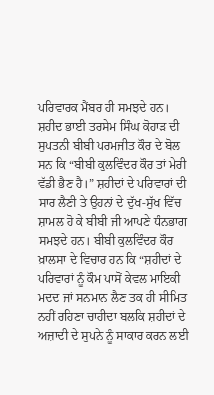ਪਰਿਵਾਰਕ ਮੈਂਬਰ ਹੀ ਸਮਝਦੇ ਹਨ। ਸ਼ਹੀਦ ਭਾਈ ਤਰਸੇਮ ਸਿੰਘ ਕੋਹਾੜ ਦੀ ਸੁਪਤਨੀ ਬੀਬੀ ਪਰਮਜੀਤ ਕੌਰ ਦੇ ਬੋਲ ਸਨ ਕਿ “ਬੀਬੀ ਕੁਲਵਿੰਦਰ ਕੌਰ ਤਾਂ ਮੇਰੀ ਵੱਡੀ ਭੈਣ ਹੈ।” ਸ਼ਹੀਦਾਂ ਦੇ ਪਰਿਵਾਰਾਂ ਦੀ ਸਾਰ ਲੈਣੀ ਤੇ ਉਹਨਾਂ ਦੇ ਦੁੱਖ-ਸੁੱਖ ਵਿੱਚ ਸ਼ਾਮਲ ਹੋ ਕੇ ਬੀਬੀ ਜੀ ਆਪਣੇ ਧੰਨਭਾਗ ਸਮਝਦੇ ਹਨ। ਬੀਬੀ ਕੁਲਵਿੰਦਰ ਕੌਰ ਖ਼ਾਲਸਾ ਦੇ ਵਿਚਾਰ ਹਨ ਕਿ “ਸ਼ਹੀਦਾਂ ਦੇ ਪਰਿਵਾਰਾਂ ਨੂੰ ਕੌਮ ਪਾਸੋਂ ਕੇਵਲ ਮਾਇਕੀ ਮਦਦ ਜਾਂ ਸਨਮਾਨ ਲੈਣ ਤਕ ਹੀ ਸੀਮਿਤ ਨਹੀਂ ਰਹਿਣਾ ਚਾਹੀਦਾ ਬਲਕਿ ਸ਼ਹੀਦਾਂ ਦੇ ਅਜ਼ਾਦੀ ਦੇ ਸੁਪਨੇ ਨੂੰ ਸਾਕਾਰ ਕਰਨ ਲਈ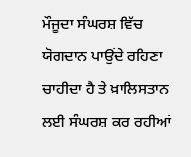ਮੌਜੂਦਾ ਸੰਘਰਸ਼ ਵਿੱਚ ਯੋਗਦਾਨ ਪਾਉਂਦੇ ਰਹਿਣਾ ਚਾਹੀਦਾ ਹੈ ਤੇ ਖ਼ਾਲਿਸਤਾਨ ਲਈ ਸੰਘਰਸ਼ ਕਰ ਰਹੀਆਂ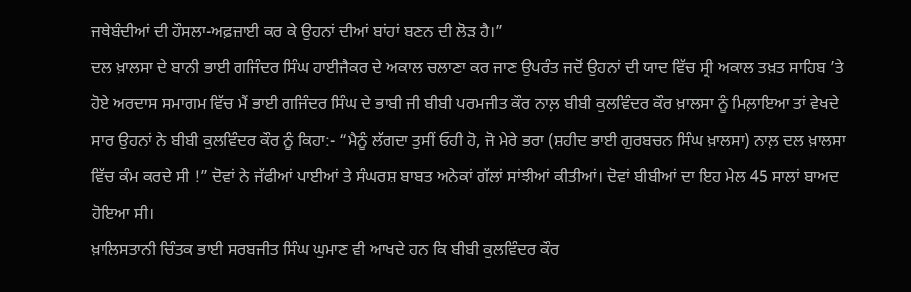ਜਥੇਬੰਦੀਆਂ ਦੀ ਹੌਸਲਾ-ਅਫ਼ਜ਼ਾਈ ਕਰ ਕੇ ਉਹਨਾਂ ਦੀਆਂ ਬਾਂਹਾਂ ਬਣਨ ਦੀ ਲੋੜ ਹੈ।”
ਦਲ ਖ਼ਾਲਸਾ ਦੇ ਬਾਨੀ ਭਾਈ ਗਜਿੰਦਰ ਸਿੰਘ ਹਾਈਜੈਕਰ ਦੇ ਅਕਾਲ ਚਲਾਣਾ ਕਰ ਜਾਣ ਉਪਰੰਤ ਜਦੋਂ ਉਹਨਾਂ ਦੀ ਯਾਦ ਵਿੱਚ ਸ੍ਰੀ ਅਕਾਲ ਤਖ਼ਤ ਸਾਹਿਬ ’ਤੇ ਹੋਏ ਅਰਦਾਸ ਸਮਾਗਮ ਵਿੱਚ ਮੈਂ ਭਾਈ ਗਜਿੰਦਰ ਸਿੰਘ ਦੇ ਭਾਬੀ ਜੀ ਬੀਬੀ ਪਰਮਜੀਤ ਕੌਰ ਨਾਲ਼ ਬੀਬੀ ਕੁਲਵਿੰਦਰ ਕੌਰ ਖ਼ਾਲਸਾ ਨੂੰ ਮਿਲ਼ਾਇਆ ਤਾਂ ਵੇਖਦੇ ਸਾਰ ਉਹਨਾਂ ਨੇ ਬੀਬੀ ਕੁਲਵਿੰਦਰ ਕੌਰ ਨੂੰ ਕਿਹਾ:- “ਮੈਨੂੰ ਲੱਗਦਾ ਤੁਸੀਂ ਓਹੀ ਹੋ, ਜੋ ਮੇਰੇ ਭਰਾ (ਸ਼ਹੀਦ ਭਾਈ ਗੁਰਬਚਨ ਸਿੰਘ ਖ਼ਾਲਸਾ) ਨਾਲ਼ ਦਲ ਖ਼ਾਲਸਾ ਵਿੱਚ ਕੰਮ ਕਰਦੇ ਸੀ !” ਦੋਵਾਂ ਨੇ ਜੱਫੀਆਂ ਪਾਈਆਂ ਤੇ ਸੰਘਰਸ਼ ਬਾਬਤ ਅਨੇਕਾਂ ਗੱਲਾਂ ਸਾਂਝੀਆਂ ਕੀਤੀਆਂ। ਦੋਵਾਂ ਬੀਬੀਆਂ ਦਾ ਇਹ ਮੇਲ 45 ਸਾਲਾਂ ਬਾਅਦ ਹੋਇਆ ਸੀ।
ਖ਼ਾਲਿਸਤਾਨੀ ਚਿੰਤਕ ਭਾਈ ਸਰਬਜੀਤ ਸਿੰਘ ਘੁਮਾਣ ਵੀ ਆਖਦੇ ਹਨ ਕਿ ਬੀਬੀ ਕੁਲਵਿੰਦਰ ਕੌਰ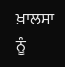ਖ਼ਾਲਸਾ ਨੂੰ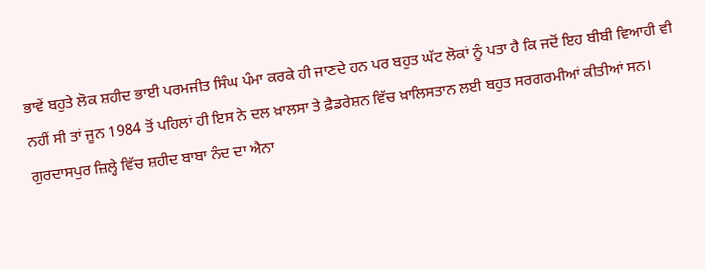ਭਾਵੇਂ ਬਹੁਤੇ ਲੋਕ ਸ਼ਹੀਦ ਭਾਈ ਪਰਮਜੀਤ ਸਿੰਘ ਪੰਮਾ ਕਰਕੇ ਹੀ ਜਾਣਦੇ ਹਨ ਪਰ ਬਹੁਤ ਘੱਟ ਲੋਕਾਂ ਨੂੰ ਪਤਾ ਹੈ ਕਿ ਜਦੋਂ ਇਹ ਬੀਬੀ ਵਿਆਹੀ ਵੀ ਨਹੀਂ ਸੀ ਤਾਂ ਜੂਨ 1984 ਤੋਂ ਪਹਿਲਾਂ ਹੀ ਇਸ ਨੇ ਦਲ ਖ਼ਾਲਸਾ ਤੇ ਫ਼ੈਡਰੇਸ਼ਨ ਵਿੱਚ ਖ਼ਾਲਿਸਤਾਨ ਲਈ ਬਹੁਤ ਸਰਗਰਮੀਆਂ ਕੀਤੀਆਂ ਸਨ।
ਗੁਰਦਾਸਪੁਰ ਜ਼ਿਲ੍ਹੇ ਵਿੱਚ ਸ਼ਹੀਦ ਬਾਬਾ ਨੰਦ ਦਾ ਐਨਾ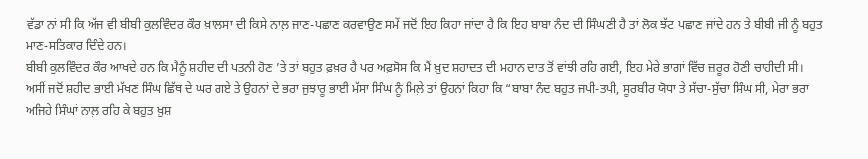ਵੱਡਾ ਨਾਂ ਸੀ ਕਿ ਅੱਜ ਵੀ ਬੀਬੀ ਕੁਲਵਿੰਦਰ ਕੌਰ ਖ਼ਾਲਸਾ ਦੀ ਕਿਸੇ ਨਾਲ਼ ਜਾਣ-ਪਛਾਣ ਕਰਵਾਉਣ ਸਮੇਂ ਜਦੋਂ ਇਹ ਕਿਹਾ ਜਾਂਦਾ ਹੈ ਕਿ ਇਹ ਬਾਬਾ ਨੰਦ ਦੀ ਸਿੰਘਣੀ ਹੈ ਤਾਂ ਲੋਕ ਝੱਟ ਪਛਾਣ ਜਾਂਦੇ ਹਨ ਤੇ ਬੀਬੀ ਜੀ ਨੂੰ ਬਹੁਤ ਮਾਣ-ਸਤਿਕਾਰ ਦਿੰਦੇ ਹਨ।
ਬੀਬੀ ਕੁਲਵਿੰਦਰ ਕੌਰ ਆਖਦੇ ਹਨ ਕਿ ਮੈਨੂੰ ਸ਼ਹੀਦ ਦੀ ਪਤਨੀ ਹੋਣ ’ਤੇ ਤਾਂ ਬਹੁਤ ਫ਼ਖ਼ਰ ਹੈ ਪਰ ਅਫ਼ਸੋਸ ਕਿ ਮੈਂ ਖ਼ੁਦ ਸ਼ਹਾਦਤ ਦੀ ਮਹਾਨ ਦਾਤ ਤੋਂ ਵਾਂਝੀ ਰਹਿ ਗਈ, ਇਹ ਮੇਰੇ ਭਾਗਾਂ ਵਿੱਚ ਜ਼ਰੂਰ ਹੋਣੀ ਚਾਹੀਦੀ ਸੀ।
ਅਸੀਂ ਜਦੋਂ ਸ਼ਹੀਦ ਭਾਈ ਮੱਖਣ ਸਿੰਘ ਛਿੱਥ ਦੇ ਘਰ ਗਏ ਤੇ ਉਹਨਾਂ ਦੇ ਭਰਾ ਜੁਝਾਰੂ ਭਾਈ ਮੱਸਾ ਸਿੰਘ ਨੂੰ ਮਿਲ਼ੇ ਤਾਂ ਉਹਨਾਂ ਕਿਹਾ ਕਿ “ਬਾਬਾ ਨੰਦ ਬਹੁਤ ਜਪੀ-ਤਪੀ, ਸੂਰਬੀਰ ਯੋਧਾ ਤੇ ਸੱਚਾ-ਸੁੱਚਾ ਸਿੰਘ ਸੀ, ਮੇਰਾ ਭਰਾ ਅਜਿਹੇ ਸਿੰਘਾਂ ਨਾਲ਼ ਰਹਿ ਕੇ ਬਹੁਤ ਖ਼ੁਸ਼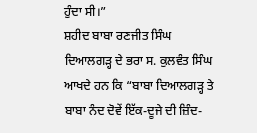ਹੁੰਦਾ ਸੀ।”
ਸ਼ਹੀਦ ਬਾਬਾ ਰਣਜੀਤ ਸਿੰਘ ਦਿਆਲਗੜ੍ਹ ਦੇ ਭਰਾ ਸ. ਕੁਲਵੰਤ ਸਿੰਘ ਆਖਦੇ ਹਨ ਕਿ “ਬਾਬਾ ਦਿਆਲਗੜ੍ਹ ਤੇ ਬਾਬਾ ਨੰਦ ਦੋਵੇਂ ਇੱਕ-ਦੂਜੇ ਦੀ ਜ਼ਿੰਦ-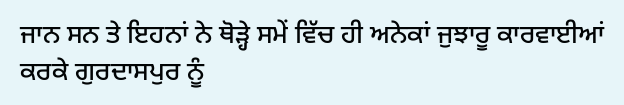ਜਾਨ ਸਨ ਤੇ ਇਹਨਾਂ ਨੇ ਥੋੜ੍ਹੇ ਸਮੇਂ ਵਿੱਚ ਹੀ ਅਨੇਕਾਂ ਜੁਝਾਰੂ ਕਾਰਵਾਈਆਂ ਕਰਕੇ ਗੁਰਦਾਸਪੁਰ ਨੂੰ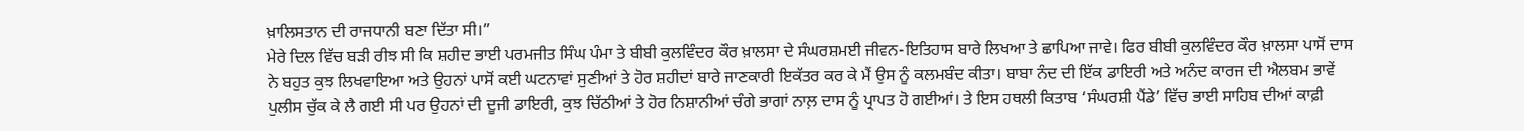ਖ਼ਾਲਿਸਤਾਨ ਦੀ ਰਾਜਧਾਨੀ ਬਣਾ ਦਿੱਤਾ ਸੀ।”
ਮੇਰੇ ਦਿਲ ਵਿੱਚ ਬੜੀ ਰੀਝ ਸੀ ਕਿ ਸ਼ਹੀਦ ਭਾਈ ਪਰਮਜੀਤ ਸਿੰਘ ਪੰਮਾ ਤੇ ਬੀਬੀ ਕੁਲਵਿੰਦਰ ਕੌਰ ਖ਼ਾਲਸਾ ਦੇ ਸੰਘਰਸ਼ਮਈ ਜੀਵਨ-ਇਤਿਹਾਸ ਬਾਰੇ ਲਿਖਆ ਤੇ ਛਾਪਿਆ ਜਾਵੇ। ਫਿਰ ਬੀਬੀ ਕੁਲਵਿੰਦਰ ਕੌਰ ਖ਼ਾਲਸਾ ਪਾਸੋਂ ਦਾਸ ਨੇ ਬਹੁਤ ਕੁਝ ਲਿਖਵਾਇਆ ਅਤੇ ਉਹਨਾਂ ਪਾਸੋਂ ਕਈ ਘਟਨਾਵਾਂ ਸੁਣੀਆਂ ਤੇ ਹੋਰ ਸ਼ਹੀਦਾਂ ਬਾਰੇ ਜਾਣਕਾਰੀ ਇਕੱਤਰ ਕਰ ਕੇ ਮੈਂ ਉਸ ਨੂੰ ਕਲਮਬੰਦ ਕੀਤਾ। ਬਾਬਾ ਨੰਦ ਦੀ ਇੱਕ ਡਾਇਰੀ ਅਤੇ ਅਨੰਦ ਕਾਰਜ ਦੀ ਐਲਬਮ ਭਾਵੇਂ ਪੁਲੀਸ ਚੁੱਕ ਕੇ ਲੈ ਗਈ ਸੀ ਪਰ ਉਹਨਾਂ ਦੀ ਦੂਜੀ ਡਾਇਰੀ, ਕੁਝ ਚਿੱਠੀਆਂ ਤੇ ਹੋਰ ਨਿਸ਼ਾਨੀਆਂ ਚੰਗੇ ਭਾਗਾਂ ਨਾਲ਼ ਦਾਸ ਨੂੰ ਪ੍ਰਾਪਤ ਹੋ ਗਈਆਂ। ਤੇ ਇਸ ਹਥਲੀ ਕਿਤਾਬ ‘ਸੰਘਰਸ਼ੀ ਪੈਂਡੇ’ ਵਿੱਚ ਭਾਈ ਸਾਹਿਬ ਦੀਆਂ ਕਾਫ਼ੀ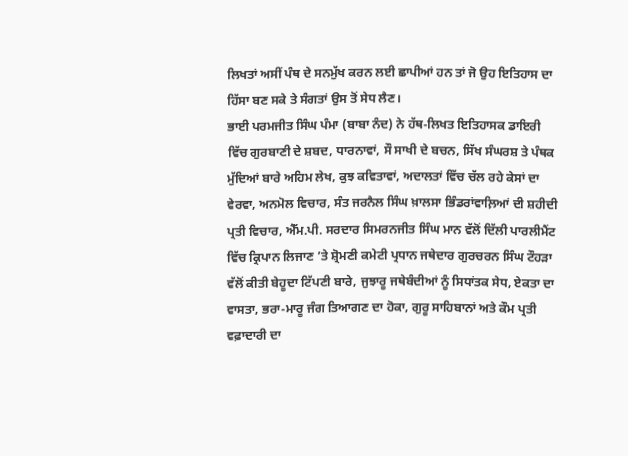ਲਿਖਤਾਂ ਅਸੀਂ ਪੰਥ ਦੇ ਸਨਮੁੱਖ ਕਰਨ ਲਈ ਛਾਪੀਆਂ ਹਨ ਤਾਂ ਜੋ ਉਹ ਇਤਿਹਾਸ ਦਾ ਹਿੱਸਾ ਬਣ ਸਕੇ ਤੇ ਸੰਗਤਾਂ ਉਸ ਤੋਂ ਸੇਧ ਲੈਣ।
ਭਾਈ ਪਰਮਜੀਤ ਸਿੰਘ ਪੰਮਾ (ਬਾਬਾ ਨੰਦ) ਨੇ ਹੱਥ-ਲਿਖਤ ਇਤਿਹਾਸਕ ਡਾਇਰੀ ਵਿੱਚ ਗੁਰਬਾਣੀ ਦੇ ਸ਼ਬਦ, ਧਾਰਨਾਵਾਂ, ਸੌ ਸਾਖੀ ਦੇ ਬਚਨ, ਸਿੱਖ ਸੰਘਰਸ਼ ਤੇ ਪੰਥਕ ਮੁੱਦਿਆਂ ਬਾਰੇ ਅਹਿਮ ਲੇਖ, ਕੁਝ ਕਵਿਤਾਵਾਂ, ਅਦਾਲਤਾਂ ਵਿੱਚ ਚੱਲ ਰਹੇ ਕੇਸਾਂ ਦਾ ਵੇਰਵਾ, ਅਨਮੋਲ ਵਿਚਾਰ, ਸੰਤ ਜਰਨੈਲ ਸਿੰਘ ਖ਼ਾਲਸਾ ਭਿੰਡਰਾਂਵਾਲ਼ਿਆਂ ਦੀ ਸ਼ਹੀਦੀ ਪ੍ਰਤੀ ਵਿਚਾਰ, ਐੱਮ.ਪੀ. ਸਰਦਾਰ ਸਿਮਰਨਜੀਤ ਸਿੰਘ ਮਾਨ ਵੱਲੋਂ ਦਿੱਲੀ ਪਾਰਲੀਮੈਂਟ ਵਿੱਚ ਕ੍ਰਿਪਾਨ ਲਿਜਾਣ ’ਤੇ ਸ਼੍ਰੋਮਣੀ ਕਮੇਟੀ ਪ੍ਰਧਾਨ ਜਥੇਦਾਰ ਗੁਰਚਰਨ ਸਿੰਘ ਟੌਹੜਾ ਵੱਲੋਂ ਕੀਤੀ ਬੇਹੂਦਾ ਟਿੱਪਣੀ ਬਾਰੇ, ਜੁਝਾਰੂ ਜਥੇਬੰਦੀਆਂ ਨੂੰ ਸਿਧਾਂਤਕ ਸੇਧ, ਏਕਤਾ ਦਾ ਵਾਸਤਾ, ਭਰਾ-ਮਾਰੂ ਜੰਗ ਤਿਆਗਣ ਦਾ ਹੋਕਾ, ਗੁਰੂ ਸਾਹਿਬਾਨਾਂ ਅਤੇ ਕੌਮ ਪ੍ਰਤੀ ਵਫ਼ਾਦਾਰੀ ਦਾ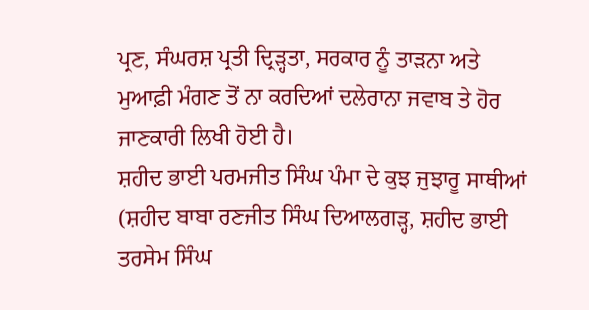ਪ੍ਰਣ, ਸੰਘਰਸ਼ ਪ੍ਰਤੀ ਦ੍ਰਿੜ੍ਹਤਾ, ਸਰਕਾਰ ਨੂੰ ਤਾੜਨਾ ਅਤੇ ਮੁਆਫ਼ੀ ਮੰਗਣ ਤੋਂ ਨਾ ਕਰਦਿਆਂ ਦਲੇਰਾਨਾ ਜਵਾਬ ਤੇ ਹੋਰ ਜਾਣਕਾਰੀ ਲਿਖੀ ਹੋਈ ਹੈ।
ਸ਼ਹੀਦ ਭਾਈ ਪਰਮਜੀਤ ਸਿੰਘ ਪੰਮਾ ਦੇ ਕੁਝ ਜੁਝਾਰੂ ਸਾਥੀਆਂ (ਸ਼ਹੀਦ ਬਾਬਾ ਰਣਜੀਤ ਸਿੰਘ ਦਿਆਲਗੜ੍ਹ, ਸ਼ਹੀਦ ਭਾਈ ਤਰਸੇਮ ਸਿੰਘ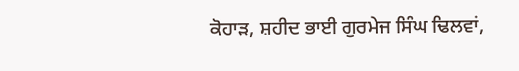ਕੋਹਾੜ, ਸ਼ਹੀਦ ਭਾਈ ਗੁਰਮੇਜ ਸਿੰਘ ਢਿਲਵਾਂ,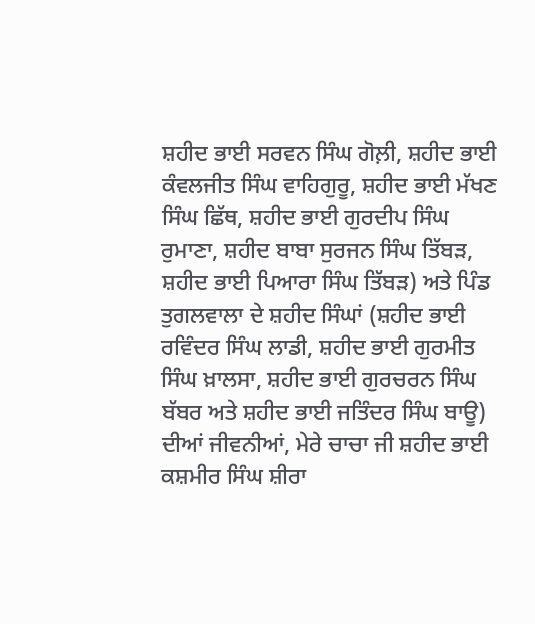ਸ਼ਹੀਦ ਭਾਈ ਸਰਵਨ ਸਿੰਘ ਗੋਲ਼ੀ, ਸ਼ਹੀਦ ਭਾਈ ਕੰਵਲਜੀਤ ਸਿੰਘ ਵਾਹਿਗੁਰੂ, ਸ਼ਹੀਦ ਭਾਈ ਮੱਖਣ ਸਿੰਘ ਛਿੱਥ, ਸ਼ਹੀਦ ਭਾਈ ਗੁਰਦੀਪ ਸਿੰਘ ਰੁਮਾਣਾ, ਸ਼ਹੀਦ ਬਾਬਾ ਸੁਰਜਨ ਸਿੰਘ ਤਿੱਬੜ, ਸ਼ਹੀਦ ਭਾਈ ਪਿਆਰਾ ਸਿੰਘ ਤਿੱਬੜ) ਅਤੇ ਪਿੰਡ ਤੁਗਲਵਾਲਾ ਦੇ ਸ਼ਹੀਦ ਸਿੰਘਾਂ (ਸ਼ਹੀਦ ਭਾਈ ਰਵਿੰਦਰ ਸਿੰਘ ਲਾਡੀ, ਸ਼ਹੀਦ ਭਾਈ ਗੁਰਮੀਤ ਸਿੰਘ ਖ਼ਾਲਸਾ, ਸ਼ਹੀਦ ਭਾਈ ਗੁਰਚਰਨ ਸਿੰਘ ਬੱਬਰ ਅਤੇ ਸ਼ਹੀਦ ਭਾਈ ਜਤਿੰਦਰ ਸਿੰਘ ਬਾਊ) ਦੀਆਂ ਜੀਵਨੀਆਂ, ਮੇਰੇ ਚਾਚਾ ਜੀ ਸ਼ਹੀਦ ਭਾਈ ਕਸ਼ਮੀਰ ਸਿੰਘ ਸ਼ੀਰਾ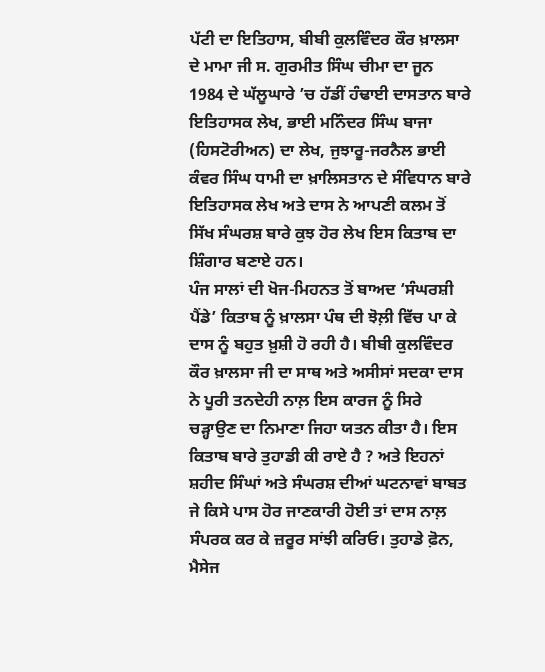ਪੱਟੀ ਦਾ ਇਤਿਹਾਸ, ਬੀਬੀ ਕੁਲਵਿੰਦਰ ਕੌਰ ਖ਼ਾਲਸਾ ਦੇ ਮਾਮਾ ਜੀ ਸ. ਗੁਰਮੀਤ ਸਿੰਘ ਚੀਮਾ ਦਾ ਜੂਨ 1984 ਦੇ ਘੱਲੂਘਾਰੇ ’ਚ ਹੱਡੀਂ ਹੰਢਾਈ ਦਾਸਤਾਨ ਬਾਰੇ ਇਤਿਹਾਸਕ ਲੇਖ, ਭਾਈ ਮਨਿੰਦਰ ਸਿੰਘ ਬਾਜਾ (ਹਿਸਟੋਰੀਅਨ) ਦਾ ਲੇਖ, ਜੁਝਾਰੂ-ਜਰਨੈਲ ਭਾਈ ਕੰਵਰ ਸਿੰਘ ਧਾਮੀ ਦਾ ਖ਼ਾਲਿਸਤਾਨ ਦੇ ਸੰਵਿਧਾਨ ਬਾਰੇ ਇਤਿਹਾਸਕ ਲੇਖ ਅਤੇ ਦਾਸ ਨੇ ਆਪਣੀ ਕਲਮ ਤੋਂ ਸਿੱਖ ਸੰਘਰਸ਼ ਬਾਰੇ ਕੁਝ ਹੋਰ ਲੇਖ ਇਸ ਕਿਤਾਬ ਦਾ ਸ਼ਿੰਗਾਰ ਬਣਾਏ ਹਨ।
ਪੰਜ ਸਾਲਾਂ ਦੀ ਖੋਜ-ਮਿਹਨਤ ਤੋਂ ਬਾਅਦ ‘ਸੰਘਰਸ਼ੀ ਪੈਂਡੇ’ ਕਿਤਾਬ ਨੂੰ ਖ਼ਾਲਸਾ ਪੰਥ ਦੀ ਝੋਲ਼ੀ ਵਿੱਚ ਪਾ ਕੇ ਦਾਸ ਨੂੰ ਬਹੁਤ ਖ਼ੁਸ਼ੀ ਹੋ ਰਹੀ ਹੈ। ਬੀਬੀ ਕੁਲਵਿੰਦਰ ਕੌਰ ਖ਼ਾਲਸਾ ਜੀ ਦਾ ਸਾਥ ਅਤੇ ਅਸੀਸਾਂ ਸਦਕਾ ਦਾਸ ਨੇ ਪੂਰੀ ਤਨਦੇਹੀ ਨਾਲ਼ ਇਸ ਕਾਰਜ ਨੂੰ ਸਿਰੇ ਚੜ੍ਹਾਉਣ ਦਾ ਨਿਮਾਣਾ ਜਿਹਾ ਯਤਨ ਕੀਤਾ ਹੈ। ਇਸ ਕਿਤਾਬ ਬਾਰੇ ਤੁਹਾਡੀ ਕੀ ਰਾਏ ਹੈ ? ਅਤੇ ਇਹਨਾਂ ਸ਼ਹੀਦ ਸਿੰਘਾਂ ਅਤੇ ਸੰਘਰਸ਼ ਦੀਆਂ ਘਟਨਾਵਾਂ ਬਾਬਤ ਜੇ ਕਿਸੇ ਪਾਸ ਹੋਰ ਜਾਣਕਾਰੀ ਹੋਈ ਤਾਂ ਦਾਸ ਨਾਲ਼ ਸੰਪਰਕ ਕਰ ਕੇ ਜ਼ਰੂਰ ਸਾਂਝੀ ਕਰਿਓ। ਤੁਹਾਡੇ ਫ਼ੋਨ, ਮੈਸੇਜ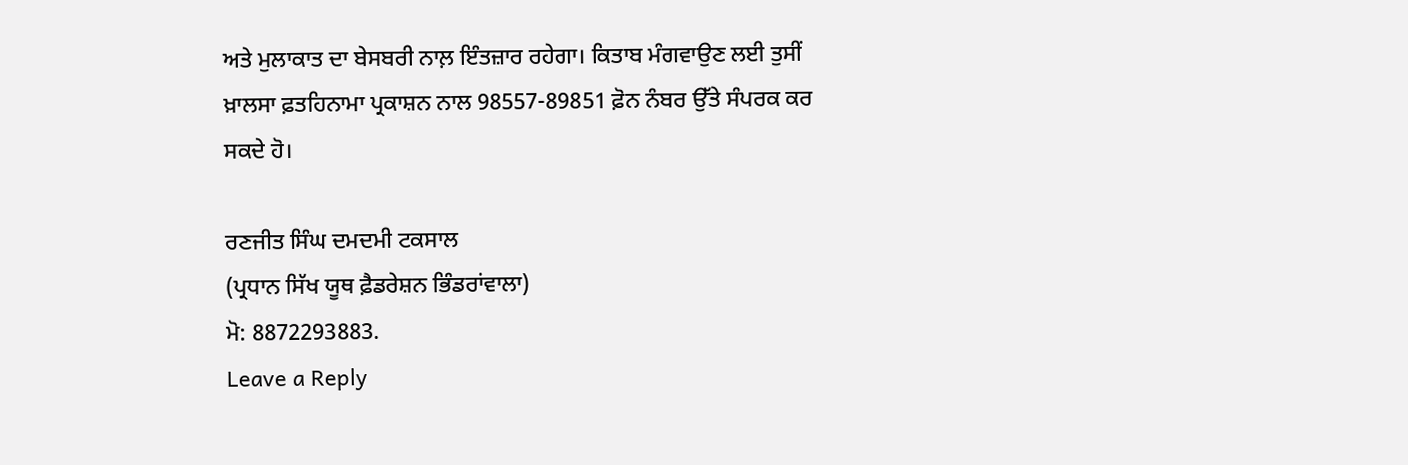ਅਤੇ ਮੁਲਾਕਾਤ ਦਾ ਬੇਸਬਰੀ ਨਾਲ਼ ਇੰਤਜ਼ਾਰ ਰਹੇਗਾ। ਕਿਤਾਬ ਮੰਗਵਾਉਣ ਲਈ ਤੁਸੀਂ ਖ਼ਾਲਸਾ ਫ਼ਤਹਿਨਾਮਾ ਪ੍ਰਕਾਸ਼ਨ ਨਾਲ 98557-89851 ਫ਼ੋਨ ਨੰਬਰ ਉੱਤੇ ਸੰਪਰਕ ਕਰ ਸਕਦੇ ਹੋ।

ਰਣਜੀਤ ਸਿੰਘ ਦਮਦਮੀ ਟਕਸਾਲ
(ਪ੍ਰਧਾਨ ਸਿੱਖ ਯੂਥ ਫ਼ੈਡਰੇਸ਼ਨ ਭਿੰਡਰਾਂਵਾਲਾ)
ਮੋ: 8872293883.
Leave a Reply